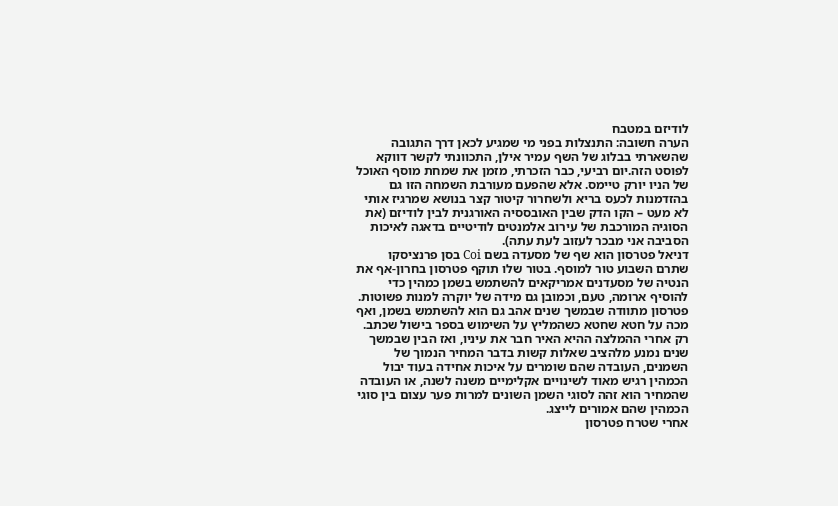לודיזם במטבח
הערה חשובה: התנצלות בפני מי שמגיע לכאן דרך התגובה שהשארתי בבלוג של השף עמיר אילן, התכוונתי לקשר דווקא לפוסט הזה.יום רביעי, כבר הזכרתי, מזמן את שמחת מוסף האוכל של הניו יורק טיימס. אלא שהפעם מעורבת השמחה הזו גם בהזדמנות לכעס בריא ולשחרור קיטור קצר בנושא שמרגיז אותי לא מעט – הקו הדק שבין האובססיה האורגנית לבין לודיזם (את הסוגיה המורכבת של עירוב אלמנטים לודיטיים בדאגה לאיכות הסביבה אני מבכר לעזוב לעת עתה).
דניאל פטרסון הוא שף של מסעדה בשם Coi בסן פרנציסקו שתרם השבוע טור למוסף. בטור שלו תוקף פטרסון בחרון-אף את הנטיה של מסעדנים אמריקאים להשתמש בשמן כמהין כדי להוסיף ארומה, טעם, וכמובן גם מידה של יוקרה למנות פשוטות. פטרסון מתוודה שבמשך שנים אהב גם הוא להשתמש בשמן, ואף מכה על חטא שחטא כשהמליץ על השימוש בספר בישול שכתב. רק אחרי ההמלצה ההיא האיר חבר את עיניו, ואז הבין שבמשך שנים נמנע מלהציב שאלות קשות בדבר המחיר הנמוך של השמנים, העובדה שהם שומרים על איכות אחידה בעוד יבול הכמהין רגיש מאוד לשינויים אקלימיים משנה לשנה, או העובדה שהמחיר הוא זהה לסוגי השמן השונים למרות פער עצום בין סוגי הכמהין שהם אמורים לייצג.
אחרי שטרח פטרסון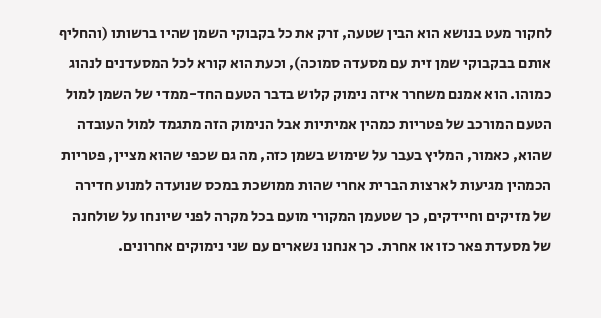לחקור מעט בנושא הוא הבין שטעה, זרק את כל בקבוקי השמן שהיו ברשותו (והחליף אותם בבקבוקי שמן זית עם מסעדה סמוכה), וכעת הוא קורא לכל המסעדנים לנהוג כמוהו. הוא אמנם משחרר איזה נימוק קלוש בדבר הטעם החד-ממדי של השמן למול הטעם המורכב של פטריות כמהין אמיתיות אבל הנימוק הזה מתגמד למול העובדה שהוא, כאמור, המליץ בעבר על שימוש בשמן כזה, מה גם שכפי שהוא מציין, פטריות הכמהין מגיעות לארצות הברית אחרי שהות ממושכת במכס שנועדה למנוע חדירה של מזיקים וחיידקים, כך שטעמן המקורי מועם בכל מקרה לפני שיונחו על שולחנה של מסעדת פאר כזו או אחרת. כך אנחנו נשארים עם שני נימוקים אחרונים.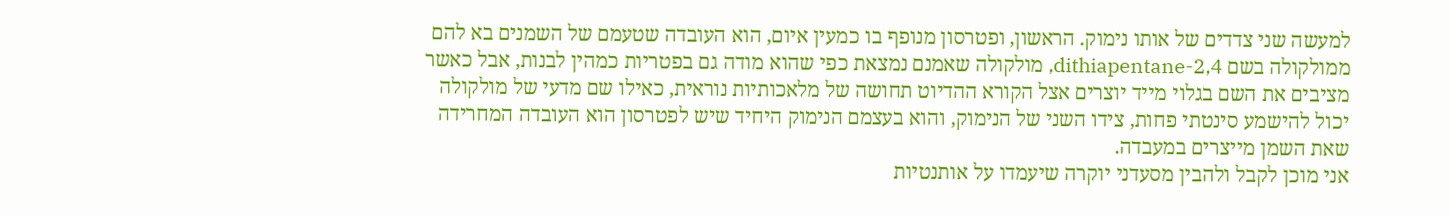למעשה שני צדדים של אותו נימוק. הראשון, ופטרסון מנופף בו כמעין איום, הוא העובדה שטעמם של השמנים בא להם ממולקולה בשם 2,4-dithiapentane, מולקולה שאמנם נמצאת כפי שהוא מודה גם בפטריות כמהין לבנות, אבל כאשר מציבים את השם בגלוי מייד יוצרים אצל הקורא ההדיוט תחושה של מלאכותיות נוראית, כאילו שם מדעי של מולקולה יכול להישמע סינטתי פחות, צידו השני של הנימוק, והוא בעצמם הנימוק היחיד שיש לפטרסון הוא העובדה המחרידה שאת השמן מייצרים במעבדה.
אני מוכן לקבל ולהבין מסעדני יוקרה שיעמדו על אותנטיות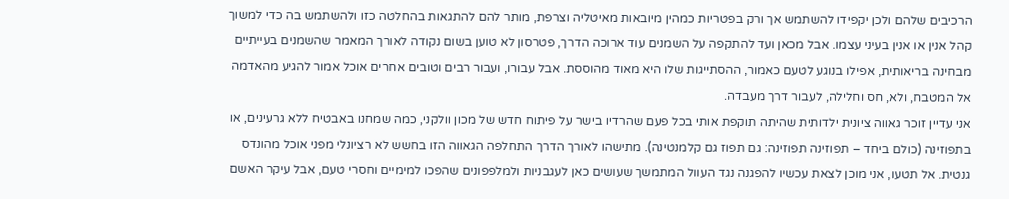הרכיבים שלהם ולכן יקפידו להשתמש אך ורק בפטריות כמהין מיובאות מאיטליה וצרפת, מותר להם להתגאות בהחלטה כזו ולהשתמש בה כדי למשוך קהל אנין או אנין בעיני עצמו. אבל מכאן ועד להתקפה על השמנים עוד ארוכה הדרך, פטרסון לא טוען בשום נקודה לאורך המאמר שהשמנים בעייתיים מבחינה בריאותית, אפילו בנוגע לטעם כאמור, ההסתייגות שלו היא מאוד מהוססת. אבל עבורו, ועבור רבים וטובים אחרים אוכל אמור להגיע מהאדמה אל המטבח, ולא, חס וחלילה, לעבור דרך מעבדה.
אני עדיין זוכר גאווה ציונית ילדותית שהיתה תוקפת אותי בכל פעם שהרדיו בישר על פיתוח חדש של מכון וולקני, כמה שמחנו באבטיח ללא גרעינים, או בתפוזינה (כולם ביחד – תפוזינה תפוזינה: גם תפוז גם קלמנטינה). מתישהו לאורך הדרך התחלפה הגאווה הזו בחשש לא רציונלי מפני אוכל מהונדס גנטית. אל תטעו, אני מוכן לצאת עכשיו להפגנה נגד העוול המתמשך שעושים כאן לעגבניות ולמלפפונים שהפכו למימיים וחסרי טעם, אבל עיקר האשם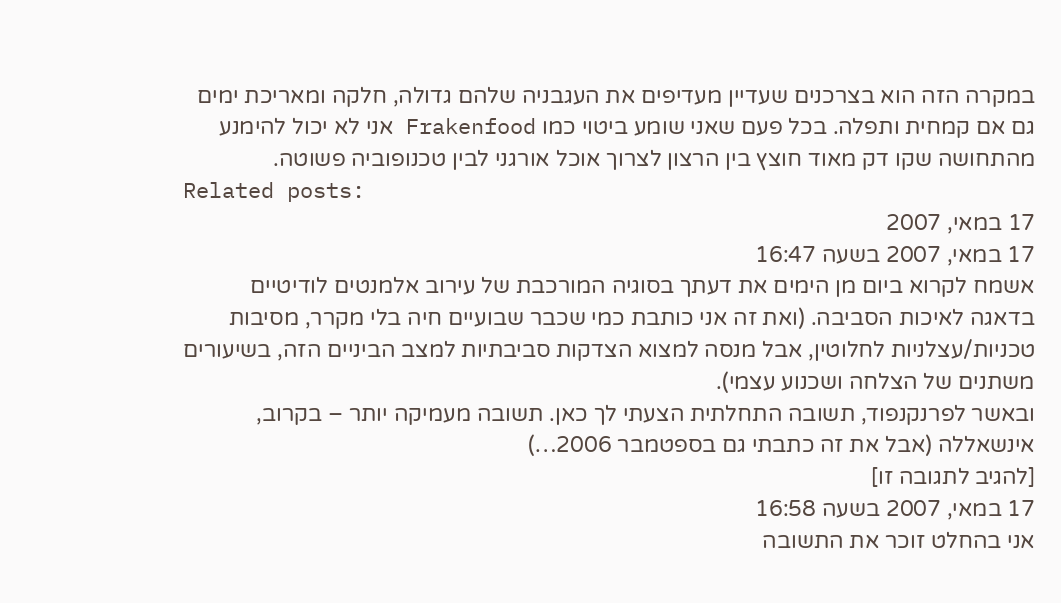במקרה הזה הוא בצרכנים שעדיין מעדיפים את העגבניה שלהם גדולה, חלקה ומאריכת ימים גם אם קמחית ותפלה. בכל פעם שאני שומע ביטוי כמו Frakenfood אני לא יכול להימנע מהתחושה שקו דק מאוד חוצץ בין הרצון לצרוך אוכל אורגני לבין טכנופוביה פשוטה.
Related posts:
17 במאי, 2007
17 במאי, 2007 בשעה 16:47
אשמח לקרוא ביום מן הימים את דעתך בסוגיה המורכבת של עירוב אלמנטים לודיטיים בדאגה לאיכות הסביבה. (ואת זה אני כותבת כמי שכבר שבועיים חיה בלי מקרר, מסיבות טכניות/עצלניות לחלוטין, אבל מנסה למצוא הצדקות סביבתיות למצב הביניים הזה, בשיעורים משתנים של הצלחה ושכנוע עצמי).
ובאשר לפרנקנפוד, תשובה התחלתית הצעתי לך כאן. תשובה מעמיקה יותר – בקרוב, אינשאללה (אבל את זה כתבתי גם בספטמבר 2006…)
[להגיב לתגובה זו]
17 במאי, 2007 בשעה 16:58
אני בהחלט זוכר את התשובה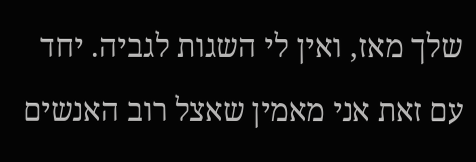שלך מאז, ואין לי השגות לגביה. יחד עם זאת אני מאמין שאצל רוב האנשים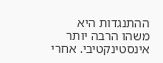ההתנגדות היא משהו הרבה יותר אינסטינקטיבי. אחרי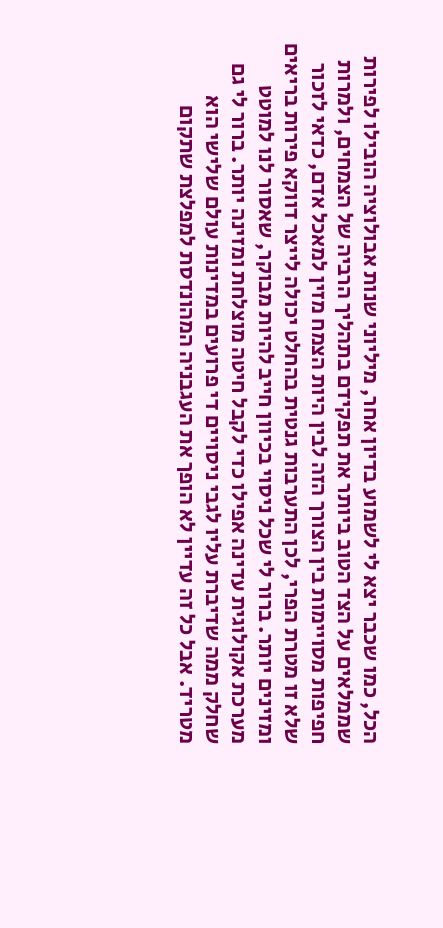הכל, כמו שכבר יצא לי לשמוע בדיון אחר, מיליוני שנות אבולוציה הובילו לפירות שממלאים על הצד הטוב ביותר את תפקידם בתהליך הרביה של הצמחים, ולמרות חפיפות מסויימות בין הצורך הזה לבין היות הצמח מזין למאכל אדם, כדאי לזכור שלא זו מטרת הפרי, לכן התערבות גנטית בהחלט יכולה לייצר דווקא פירות בריאים ומזינים יותר. ברור לי שכל ניסוי בכיוון חייב להיות מבוקר, שאסור לנו למוטט מערכת אקולוגית עדינה אפילו כדי לקבל חיטה מוצלחת ומזינה יותר. ברור לי גם שחלק ממה שדיברת עליו לגבי ניסויים די פרועים במדינות עולם שלישי הוא מטריד. אבל כל זה עדיין לא הופך את העגבניה המהונדסת למפלצת שתקום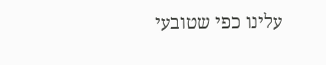עלינו כפי שטובעי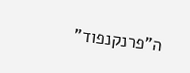ה"פרנקנפוד"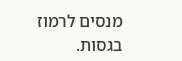מנסים לרמוז בגסות.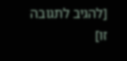[להגיב לתגובה זו]